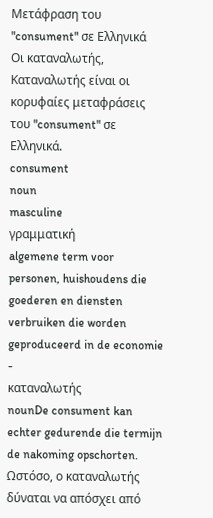Μετάφραση του "consument" σε Ελληνικά
Οι καταναλωτής, Καταναλωτής είναι οι κορυφαίες μεταφράσεις του "consument" σε Ελληνικά.
consument
noun
masculine
γραμματική
algemene term voor personen, huishoudens die goederen en diensten verbruiken die worden geproduceerd in de economie
-
καταναλωτής
nounDe consument kan echter gedurende die termijn de nakoming opschorten.
Ωστόσο, ο καταναλωτής δύναται να απόσχει από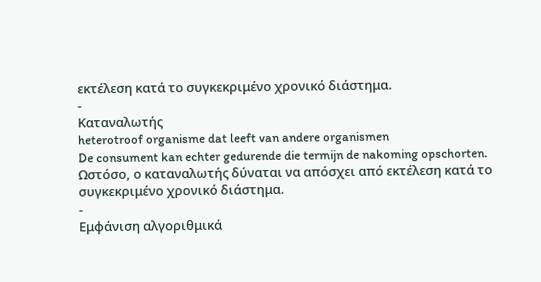εκτέλεση κατά το συγκεκριμένο χρονικό διάστημα.
-
Καταναλωτής
heterotroof organisme dat leeft van andere organismen
De consument kan echter gedurende die termijn de nakoming opschorten.
Ωστόσο, ο καταναλωτής δύναται να απόσχει από εκτέλεση κατά το συγκεκριμένο χρονικό διάστημα.
-
Εμφάνιση αλγοριθμικά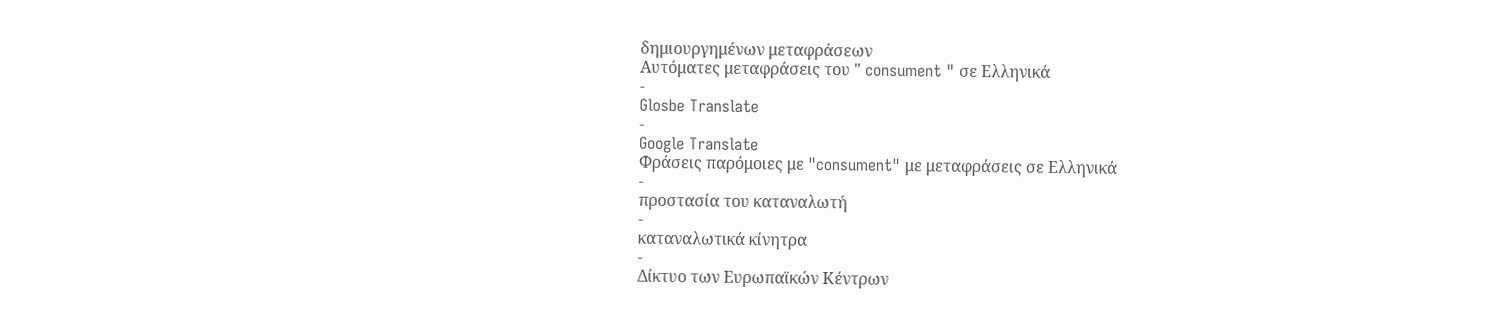δημιουργημένων μεταφράσεων
Αυτόματες μεταφράσεις του " consument " σε Ελληνικά
-
Glosbe Translate
-
Google Translate
Φράσεις παρόμοιες με "consument" με μεταφράσεις σε Ελληνικά
-
προστασία του καταναλωτή
-
καταναλωτικά κίνητρα
-
Δίκτυο των Ευρωπαϊκών Κέντρων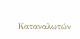Καταναλωτών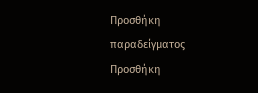Προσθήκη παραδείγματος
Προσθήκη